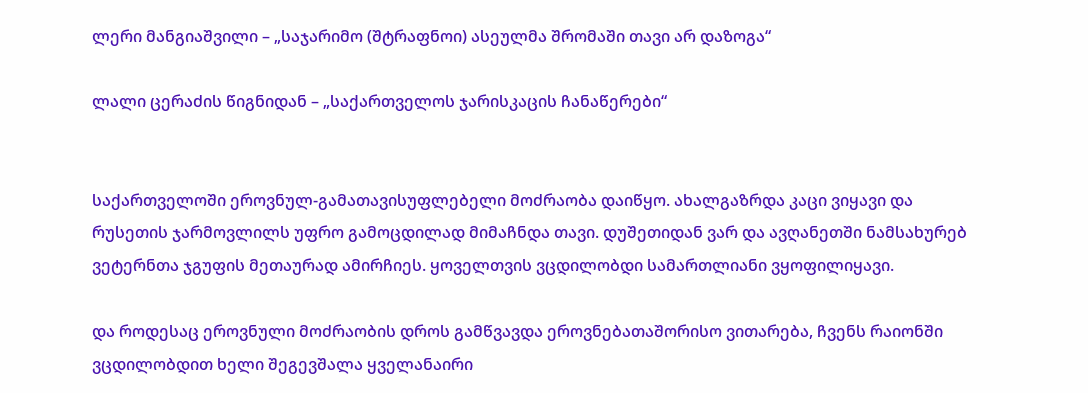ლერი მანგიაშვილი – „საჯარიმო (შტრაფნოი) ასეულმა შრომაში თავი არ დაზოგა“

ლალი ცერაძის წიგნიდან – „საქართველოს ჯარისკაცის ჩანაწერები“


საქართველოში ეროვნულ-გამათავისუფლებელი მოძრაობა დაიწყო. ახალგაზრდა კაცი ვიყავი და რუსეთის ჯარმოვლილს უფრო გამოცდილად მიმაჩნდა თავი. დუშეთიდან ვარ და ავღანეთში ნამსახურებ ვეტერნთა ჯგუფის მეთაურად ამირჩიეს. ყოველთვის ვცდილობდი სამართლიანი ვყოფილიყავი.

და როდესაც ეროვნული მოძრაობის დროს გამწვავდა ეროვნებათაშორისო ვითარება, ჩვენს რაიონში ვცდილობდით ხელი შეგევშალა ყველანაირი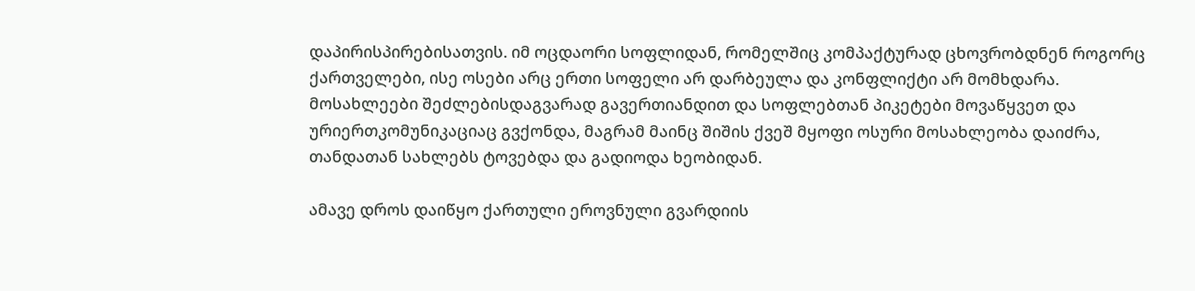დაპირისპირებისათვის. იმ ოცდაორი სოფლიდან, რომელშიც კომპაქტურად ცხოვრობდნენ როგორც ქართველები, ისე ოსები არც ერთი სოფელი არ დარბეულა და კონფლიქტი არ მომხდარა.
მოსახლეები შეძლებისდაგვარად გავერთიანდით და სოფლებთან პიკეტები მოვაწყვეთ და ურიერთკომუნიკაციაც გვქონდა, მაგრამ მაინც შიშის ქვეშ მყოფი ოსური მოსახლეობა დაიძრა, თანდათან სახლებს ტოვებდა და გადიოდა ხეობიდან.

ამავე დროს დაიწყო ქართული ეროვნული გვარდიის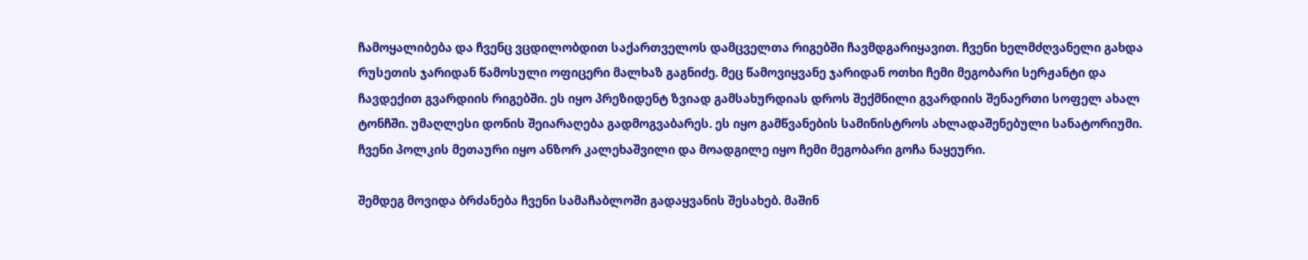ჩამოყალიბება და ჩვენც ვცდილობდით საქართველოს დამცველთა რიგებში ჩავმდგარიყავით. ჩვენი ხელმძღვანელი გახდა რუსეთის ჯარიდან წამოსული ოფიცერი მალხაზ გაგნიძე. მეც წამოვიყვანე ჯარიდან ოთხი ჩემი მეგობარი სერჟანტი და ჩავდექით გვარდიის რიგებში. ეს იყო პრეზიდენტ ზვიად გამსახურდიას დროს შექმნილი გვარდიის შენაერთი სოფელ ახალ ტონჩში. უმაღლესი დონის შეიარაღება გადმოგვაბარეს. ეს იყო გამწვანების სამინისტროს ახლადაშენებული სანატორიუმი. ჩვენი პოლკის მეთაური იყო ანზორ კალეხაშვილი და მოადგილე იყო ჩემი მეგობარი გოჩა ნაყეური.

შემდეგ მოვიდა ბრძანება ჩვენი სამაჩაბლოში გადაყვანის შესახებ. მაშინ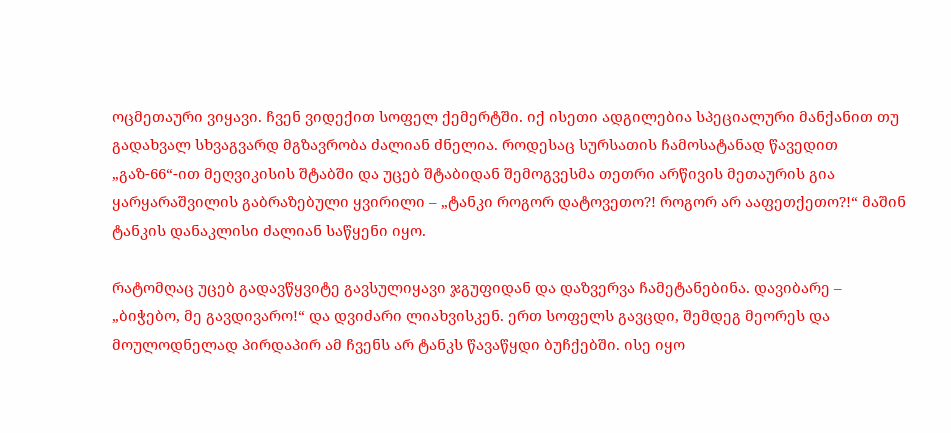ოცმეთაური ვიყავი. ჩვენ ვიდექით სოფელ ქემერტში. იქ ისეთი ადგილებია სპეციალური მანქანით თუ გადახვალ სხვაგვარდ მგზავრობა ძალიან ძნელია. როდესაც სურსათის ჩამოსატანად წავედით „გაზ-66“-ით მეღვიკისის შტაბში და უცებ შტაბიდან შემოგვესმა თეთრი არწივის მეთაურის გია ყარყარაშვილის გაბრაზებული ყვირილი – „ტანკი როგორ დატოვეთო?! როგორ არ ააფეთქეთო?!“ მაშინ ტანკის დანაკლისი ძალიან საწყენი იყო.

რატომღაც უცებ გადავწყვიტე გავსულიყავი ჯგუფიდან და დაზვერვა ჩამეტანებინა. დავიბარე – „ბიჭებო, მე გავდივარო!“ და დვიძარი ლიახვისკენ. ერთ სოფელს გავცდი, შემდეგ მეორეს და მოულოდნელად პირდაპირ ამ ჩვენს არ ტანკს წავაწყდი ბუჩქებში. ისე იყო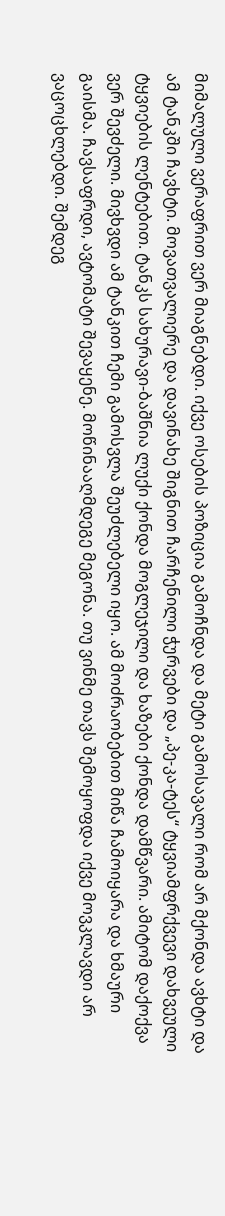მიმალული ვერაფრით ვერ მიაგნებდი. იქვე ოსების პოზიცია გამოჩნდა და მეტი გამოსავალი რომ არ მქონდა ავხტი და ამ ტანკში ჩავხტი. მოვათვალიერე და დავინახე შიგნით ჩარჩენილი ჭურვები და „პე-კა-ტეს“ ტყვიამფრქვევი დახვეული ტყვიების ლენტებით. ტანკს სახურავი-ბაშნია ლუქი ქონდა მოგლეჯილი და ხაზები ქონდა დამწვარი. ამიტომ დაქოქვა ვერ შევძელი. მივხვდი ამ ტანკით ჩემი გამოსვლა შეუძლებელი იყო. ამ მოძრაობებით მიწა ჩამოიყარა და ხმაური გაისმა. ჩავსაფრდი, ავტომატი შევაყენე. მოწინააღმდეგე მეგონა. თუ ვინმე თავს შემოყოფდა იქვე მოვკლავდი არ ვაცოცხლებდი. შემდეგ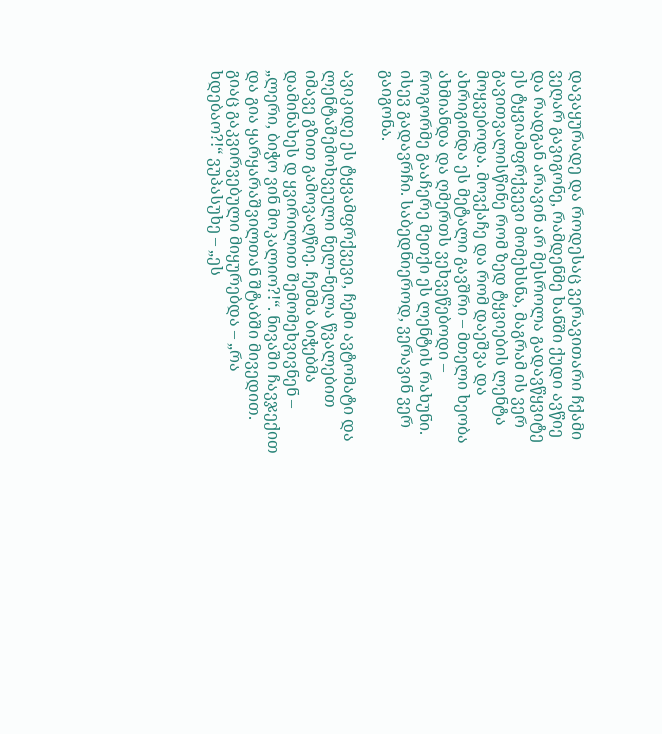დავაყურადე და როდესაც ვერავითარი ჩქამი ვეღარ გავიგონე, რამდენმე ხანში ქუდი ავწიე და რადგან არავინ არ მესროლა გადავწყვიტე ეს ტყვიამფრქვევი მომეხსნა, მაგრამ ის ვერ გავითვალისწინე რომ ზედ ტყვიების ლენტა მოყვებოდა. მოვქაჩე და რომ დაეშვა და ახრიგინდა ეს მეტალი გავშრი – მთელი ხეობა ახმიანდა და ღმერთს ვეხვეწებოდი – როგორმე გააჩერე მეთქი ეს ლენტის რახუნი. ისევ გადავრჩი. საბედნიეროდ, ვერავინ ვერ გაიგონა.

ავიკიდე ეს ტყვამფრქვევი, ჩემი ავტომატი და ლენტაშემოხვეული ნელ-ნელა წვალებით იმავე გზით გამოვაღწიე. ჩემმა ბიჭებმა დამინახეს დ ყვირილით შემომეხვივნენ – „ლერი, ბიჭო ვინ მოკალიო?!“. ნივაში ჩავჯექით და გია ყარყარაშვილთან შტაბში მივედით. გიაც გაკვირვებული მიყურებდა – „რა ხდებაო?!“ ვუპასუხე – „ეს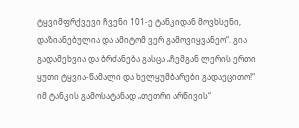ტყვიმფრქვევი ჩვენი 101-ე ტანკიდან მოვხსენი, დაზიანებულია და ამიტომ ვერ გამოვიყვანეო“. გია გადამეხვია და ბრძანება გასცა „ჩემგან ლერის ერთი ყუთი ტყვია-წამალი და ხელყუმბარები გადაეცითო!“
იმ ტანკის გამოსატანად „თეთრი არწივის“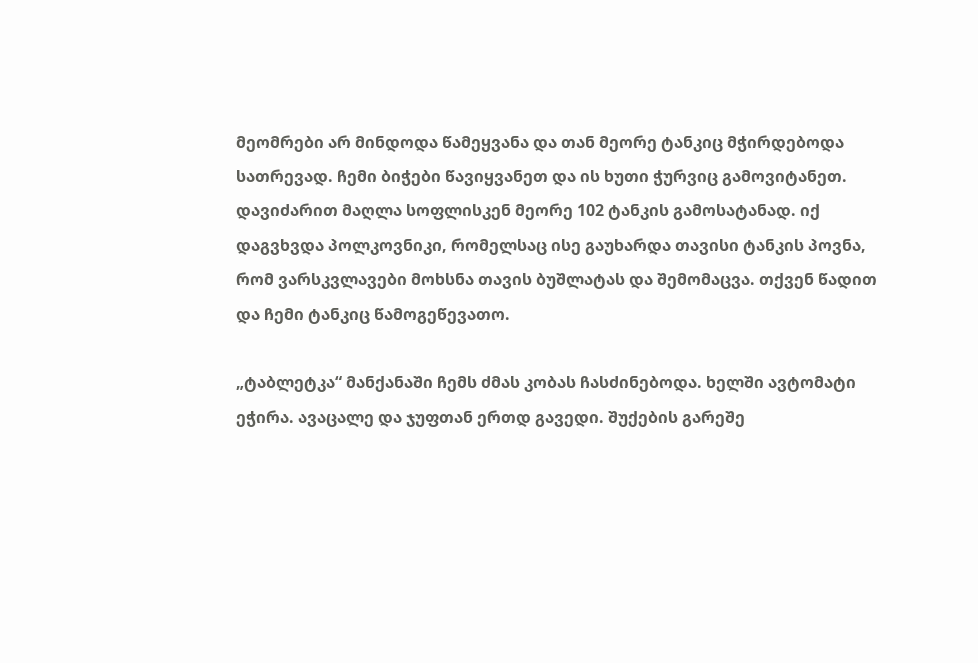მეომრები არ მინდოდა წამეყვანა და თან მეორე ტანკიც მჭირდებოდა სათრევად. ჩემი ბიჭები წავიყვანეთ და ის ხუთი ჭურვიც გამოვიტანეთ. დავიძარით მაღლა სოფლისკენ მეორე 102 ტანკის გამოსატანად. იქ დაგვხვდა პოლკოვნიკი, რომელსაც ისე გაუხარდა თავისი ტანკის პოვნა, რომ ვარსკვლავები მოხსნა თავის ბუშლატას და შემომაცვა. თქვენ წადით და ჩემი ტანკიც წამოგეწევათო.

„ტაბლეტკა“ მანქანაში ჩემს ძმას კობას ჩასძინებოდა. ხელში ავტომატი ეჭირა. ავაცალე და ჯუფთან ერთდ გავედი. შუქების გარეშე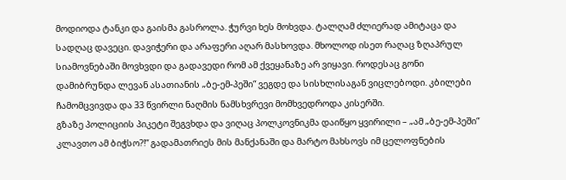მოდიოდა ტანკი და გაისმა გასროლა. ჭურვი ხეს მოხვდა. ტალღამ ძლიერად ამიტაცა და სადღაც დავეცი. დავიჭერი და არაფერი აღარ მასხოვდა. მხოლოდ ისეთ რაღაც ზღაპრულ სიამოვნებაში მოვხვდი და გადავედი რომ ამ ქვეყანაზე არ ვიყავი. როდესაც გონი დამიბრუნდა ლევან ასათიანის „ბე-ემ-პეში“ ვეგდე და სისხლისაგან ვიცლებოდი. კბილები ჩამომცვივდა და 33 წვირლი ნაღმის ნამსხვრევი მომხვედროდა კისერში.
გზაზე პოლიციის პიკეტი შეგვხდა და ვიღაც პოლკოვნიკმა დაიწყო ყვირილი – „ამ „ბე-ემ-პეში“ კლავთო ამ ბიჭსო?!“ გადამათრიეს მის მანქანაში და მარტო მახსოვს იმ ცელოფნების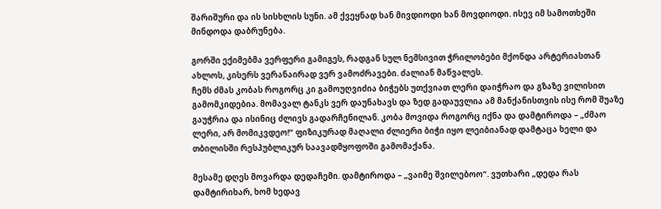შარიშური და ის სისხლის სუნი. ამ ქვეყნად ხან მივდიოდი ხან მოვდიოდი. ისევ იმ სამოთხეში მინდოდა დაბრუნება.

გორში ექიმებმა ვერფერი გამიგეს, რადგან სულ ნემსივით ჭრილობები მქონდა არტერიასთან ახლოს, კისერს ვერანაირად ვერ ვამოძრავები. ძალიან მაწვალეს.
ჩემს ძმას კობას როგორც კი გამოუღვიძია ბიჭებს უთქვიათ ლერი დაიჭრაო და გზაზე ვილისით გამომკიდებია. მომავალ ტანკს ვერ დაუნახავს და ზედ გადაუვლია ამ მანქანისთვის ისე რომ შუაზე გაუჭრია და ისინიც ძლივს გადარჩენილან. კობა მოვიდა როგორც იქნა და დამტიროდა – „ძმაო ლერი, არ მომიკვდეო!“ ფიზიკურად მაღალი ძლიერი ბიჭი იყო ლეიბიანად დამტაცა ხელი და თბილისში რესპუბლიკურ საავადმყოფოში გამომაქანა.

მესამე დღეს მოვარდა დედაჩემი. დამტიროდა – „ვაიმე შვილებოო“. ვუთხარი „დედა რას დამტირიხარ, ხომ ხედავ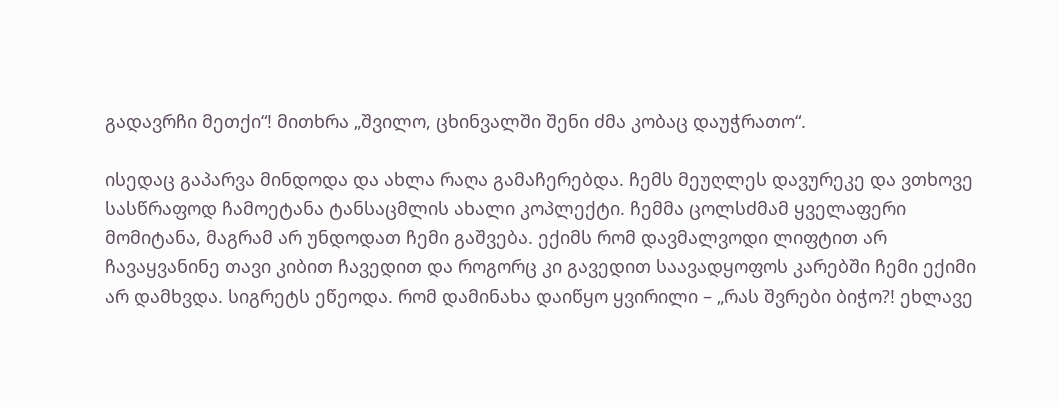გადავრჩი მეთქი“! მითხრა „შვილო, ცხინვალში შენი ძმა კობაც დაუჭრათო“.

ისედაც გაპარვა მინდოდა და ახლა რაღა გამაჩერებდა. ჩემს მეუღლეს დავურეკე და ვთხოვე სასწრაფოდ ჩამოეტანა ტანსაცმლის ახალი კოპლექტი. ჩემმა ცოლსძმამ ყველაფერი მომიტანა, მაგრამ არ უნდოდათ ჩემი გაშვება. ექიმს რომ დავმალვოდი ლიფტით არ ჩავაყვანინე თავი კიბით ჩავედით და როგორც კი გავედით საავადყოფოს კარებში ჩემი ექიმი არ დამხვდა. სიგრეტს ეწეოდა. რომ დამინახა დაიწყო ყვირილი – „რას შვრები ბიჭო?! ეხლავე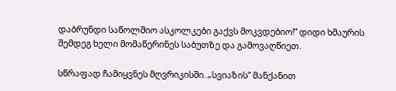დაბრუნდი საწოლშიო ასკოლკები გაქვს მოკვდებიო!“ დიდი ხმაურის შემდეგ ხელი მომაწერინეს საბუთზე და გამოვაღწიეთ.

სწრაფად ჩამიყვნეს მღვრიკისში. „სვიაზის“ მანქანით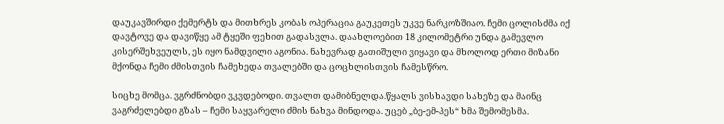დაუკავშირდი ქემერტს და მითხრეს კობას ოპერაცია გაუკეთეს უკვე ნარკოზშიაო. ჩემი ცოლისძმა იქ დავტოვე და დავიწყე ამ ტყეში ფეხით გადასვლა. დაახლოებით 18 კილომეტრი უნდა გამევლო კისერშეხვეულს, ეს იყო ნამდვილი აგონია. ნახევრად გათიშული ვიყავი და მხოლოდ ერთი მიზანი მქონდა ჩემი ძმისთვის ჩამეხედა თვალებში და ცოცხლისთვის ჩამესწრო.

სიცხე მომცა. ვგრძნობდი ვკვდებოდი. თვალთ დამიბნელდა.წყალს ვისხავდი სახეზე და მაინც ვაგრძელებდი გზას – ჩემი საყვარელი ძმის ნახვა მინდოდა. უცებ „ბე-ემ-პეს“ ხმა შემომესმა.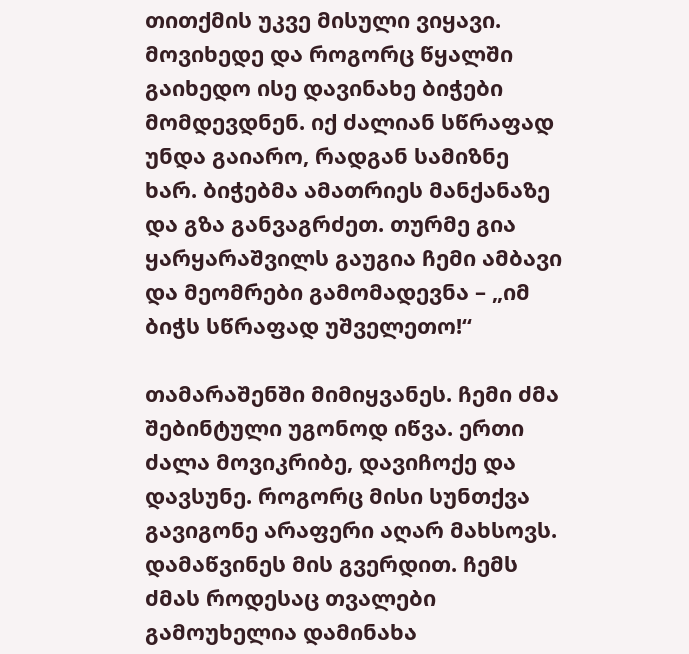თითქმის უკვე მისული ვიყავი. მოვიხედე და როგორც წყალში გაიხედო ისე დავინახე ბიჭები მომდევდნენ. იქ ძალიან სწრაფად უნდა გაიარო, რადგან სამიზნე ხარ. ბიჭებმა ამათრიეს მანქანაზე და გზა განვაგრძეთ. თურმე გია ყარყარაშვილს გაუგია ჩემი ამბავი და მეომრები გამომადევნა – „იმ ბიჭს სწრაფად უშველეთო!“

თამარაშენში მიმიყვანეს. ჩემი ძმა შებინტული უგონოდ იწვა. ერთი ძალა მოვიკრიბე, დავიჩოქე და დავსუნე. როგორც მისი სუნთქვა გავიგონე არაფერი აღარ მახსოვს. დამაწვინეს მის გვერდით. ჩემს ძმას როდესაც თვალები გამოუხელია დამინახა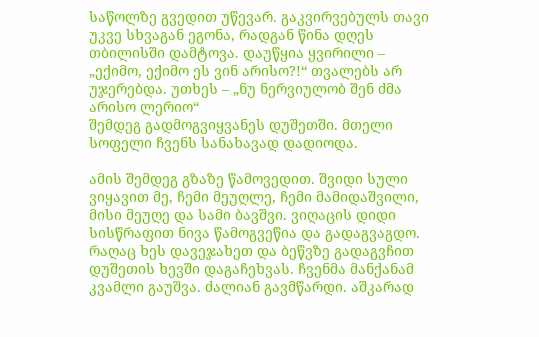საწოლზე გვედით უწევარ. გაკვირვებულს თავი უკვე სხვაგან ეგონა, რადგან წინა დღეს თბილისში დამტოვა. დაუწყია ყვირილი – „ექიმო, ექიმო ეს ვინ არისო?!“ თვალებს არ უჯერებდა. უთხეს – „ნუ ნერვიულობ შენ ძმა არისო ლერიო“
შემდეგ გადმოგვიყვანეს დუშეთში. მთელი სოფელი ჩვენს სანახავად დადიოდა.

ამის შემდეგ გზაზე წამოვედით. შვიდი სული ვიყავით მე, ჩემი მეუღლე, ჩემი მამიდაშვილი, მისი მეუღე და სამი ბავშვი. ვიღაცის დიდი სისწრაფით ნივა წამოგვეწია და გადაგვაგდო. რაღაც ხეს დავეჯახეთ და ბეწვზე გადაგვჩით დუშეთის ხევში დაგაჩეხვას. ჩვენმა მანქანამ კვამლი გაუშვა. ძალიან გავმწარდი. აშკარად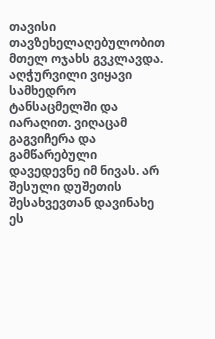თავისი თავზეხელაღებულობით მთელ ოჯახს გვკლავდა. აღჭურვილი ვიყავი სამხედრო ტანსაცმელში და იარაღით. ვიღაცამ გაგვიჩერა და გამწარებული დავედევნე იმ ნივას. არ შესული დუშეთის შესახვევთან დავინახე ეს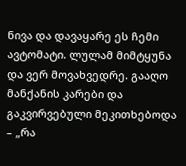ნივა და დავაყარე ეს ჩემი ავტომატი. ლულამ მიმტყუნა და ვერ მოვახვედრე. გააღო მანქანის კარები და გაკვირვებული მეკითხებოდა – „რა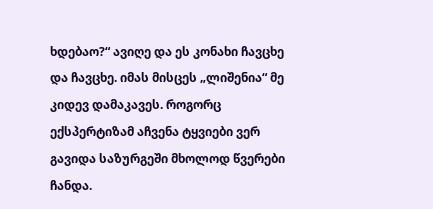ხდებაო?“ ავიღე და ეს კონახი ჩავცხე და ჩავცხე. იმას მისცეს „ლიშენია“ მე კიდევ დამაკავეს. როგორც ექსპერტიზამ აჩვენა ტყვიები ვერ გავიდა საზურგეში მხოლოდ წვერები ჩანდა.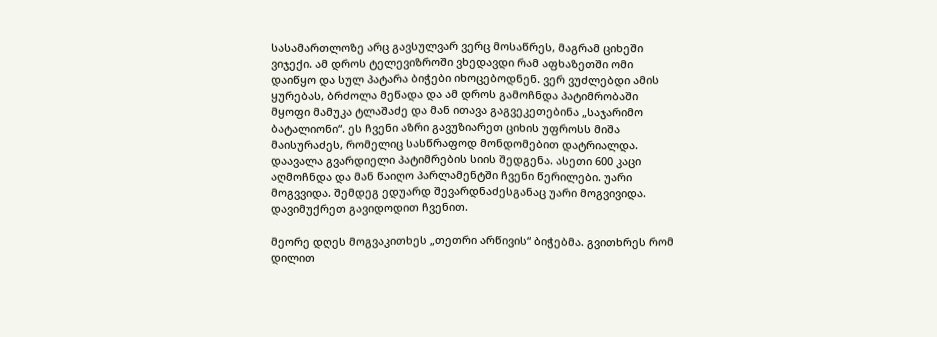სასამართლოზე არც გავსულვარ ვერც მოსაწრეს, მაგრამ ციხეში ვიჯექი. ამ დროს ტელევიზროში ვხედავდი რამ აფხაზეთში ომი დაიწყო და სულ პატარა ბიჭები იხოცებოდნენ. ვერ ვუძლებდი ამის ყურებას, ბრძოლა მეწადა და ამ დროს გამოჩნდა პატიმრობაში მყოფი მამუკა ტლაშაძე და მან ითავა გაგვეკეთებინა „საჯარიმო ბატალიონი“. ეს ჩვენი აზრი გავუზიარეთ ციხის უფროსს მიშა მაისურაძეს, რომელიც სასწრაფოდ მონდომებით დატრიალდა. დაავალა გვარდიელი პატიმრების სიის შედგენა. ასეთი 600 კაცი აღმოჩნდა და მან წაიღო პარლამენტში ჩვენი წერილები. უარი მოგვვიდა. შემდეგ ედუარდ შევარდნაძესგანაც უარი მოგვივიდა. დავიმუქრეთ გავიდოდით ჩვენით.

მეორე დღეს მოგვაკითხეს „თეთრი არწივის“ ბიჭებმა. გვითხრეს რომ დილით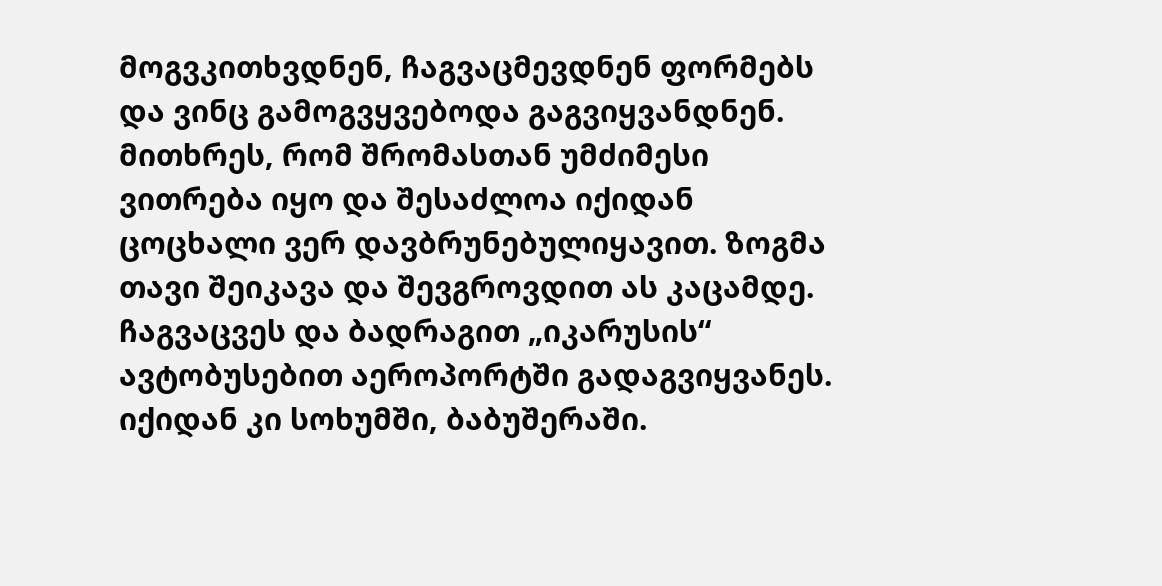მოგვკითხვდნენ, ჩაგვაცმევდნენ ფორმებს და ვინც გამოგვყვებოდა გაგვიყვანდნენ. მითხრეს, რომ შრომასთან უმძიმესი ვითრება იყო და შესაძლოა იქიდან ცოცხალი ვერ დავბრუნებულიყავით. ზოგმა თავი შეიკავა და შევგროვდით ას კაცამდე. ჩაგვაცვეს და ბადრაგით „იკარუსის“ ავტობუსებით აეროპორტში გადაგვიყვანეს. იქიდან კი სოხუმში, ბაბუშერაში.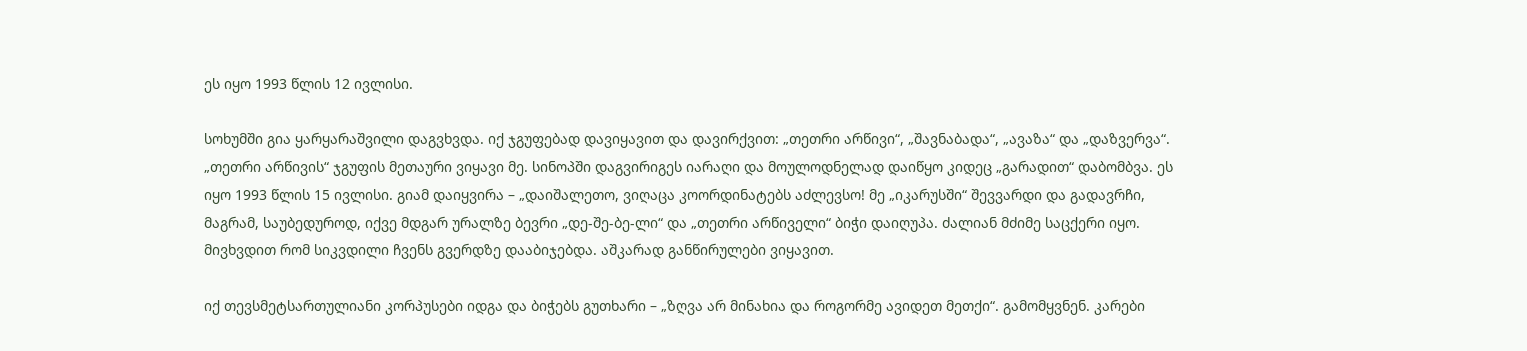ეს იყო 1993 წლის 12 ივლისი.

სოხუმში გია ყარყარაშვილი დაგვხვდა. იქ ჯგუფებად დავიყავით და დავირქვით: „თეთრი არწივი“, „შავნაბადა“, „ავაზა“ და „დაზვერვა“. „თეთრი არწივის“ ჯგუფის მეთაური ვიყავი მე. სინოპში დაგვირიგეს იარაღი და მოულოდნელად დაიწყო კიდეც „გარადით“ დაბომბვა. ეს იყო 1993 წლის 15 ივლისი. გიამ დაიყვირა – „დაიშალეთო, ვიღაცა კოორდინატებს აძლევსო! მე „იკარუსში“ შევვარდი და გადავრჩი, მაგრამ, საუბედუროდ, იქვე მდგარ ურალზე ბევრი „დე-შე-ბე-ლი“ და „თეთრი არწიველი“ ბიჭი დაიღუპა. ძალიან მძიმე საცქერი იყო. მივხვდით რომ სიკვდილი ჩვენს გვერდზე დააბიჯებდა. აშკარად განწირულები ვიყავით.

იქ თევსმეტსართულიანი კორპუსები იდგა და ბიჭებს გუთხარი – „ზღვა არ მინახია და როგორმე ავიდეთ მეთქი“. გამომყვნენ. კარები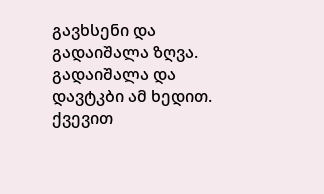გავხსენი და გადაიშალა ზღვა. გადაიშალა და დავტკბი ამ ხედით. ქვევით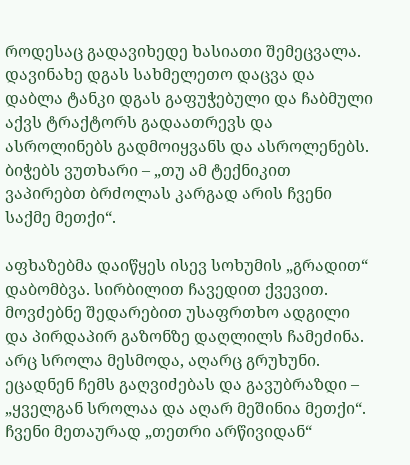როდესაც გადავიხედე ხასიათი შემეცვალა. დავინახე დგას სახმელეთო დაცვა და დაბლა ტანკი დგას გაფუჭებული და ჩაბმული აქვს ტრაქტორს გადაათრევს და ასროლინებს გადმოიყვანს და ასროლენებს. ბიჭებს ვუთხარი – „თუ ამ ტექნიკით ვაპირებთ ბრძოლას კარგად არის ჩვენი საქმე მეთქი“.

აფხაზებმა დაიწყეს ისევ სოხუმის „გრადით“ დაბომბვა. სირბილით ჩავედით ქვევით. მოვძებნე შედარებით უსაფრთხო ადგილი და პირდაპირ გაზონზე დაღლილს ჩამეძინა. არც სროლა მესმოდა, აღარც გრუხუნი. ეცადნენ ჩემს გაღვიძებას და გავუბრაზდი – „ყველგან სროლაა და აღარ მეშინია მეთქი“.
ჩვენი მეთაურად „თეთრი არწივიდან“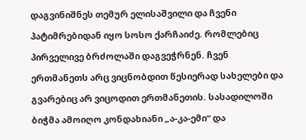დაგვინიშნეს თემურ ელისაშვილი და ჩვენი პატიმრებიდან იყო სოსო ქარჩაიძე. რომლებიც პირველივე ბრძოლაში დაგვეჭრნენ. ჩვენ ერთმანეთს არც ვიცნობდით წესიერად სახელები და გვარებიც არ ვიცოდით ერთმანეთის. სასადილოში ბიჭმა ამოიღო კონდახიანი „ა-კა-ემი“ და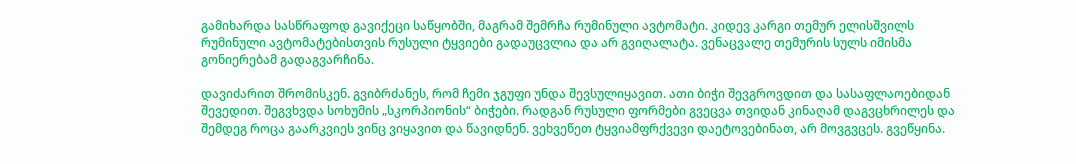გამიხარდა სასწრაფოდ გავიქეცი საწყობში, მაგრამ შემრჩა რუმინული ავტომატი. კიდევ კარგი თემურ ელისშვილს რუმინული ავტომატებისთვის რუსული ტყვიები გადაუცვლია და არ გვიღალატა. ვენაცვალე თემურის სულს იმისმა გონიერებამ გადაგვარჩინა.

დავიძარით შრომისკენ. გვიბრძანეს, რომ ჩემი ჯგუფი უნდა შევსულიყავით. ათი ბიჭი შევგროვდით და სასაფლაოებიდან შევედით. შეგვხვდა სოხუმის „სკორპიონის“ ბიჭები. რადგან რუსული ფორმები გვეცვა თვიდან კინაღამ დაგვცხრილეს და შემდეგ როცა გაარკვიეს ვინც ვიყავით და წავიდნენ. ვეხვეწეთ ტყვიამფრქვევი დაეტოვებინათ, არ მოვგვცეს. გვეწყინა.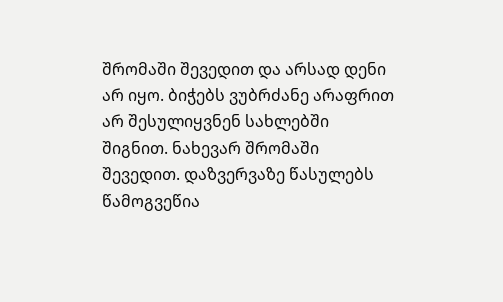შრომაში შევედით და არსად დენი არ იყო. ბიჭებს ვუბრძანე არაფრით არ შესულიყვნენ სახლებში შიგნით. ნახევარ შრომაში შევედით. დაზვერვაზე წასულებს წამოგვეწია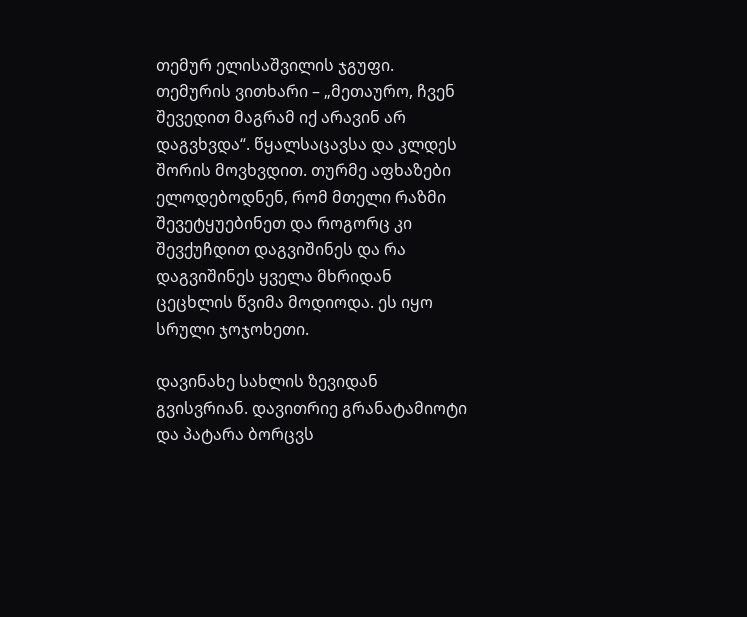თემურ ელისაშვილის ჯგუფი. თემურის ვითხარი – „მეთაურო, ჩვენ შევედით მაგრამ იქ არავინ არ დაგვხვდა“. წყალსაცავსა და კლდეს შორის მოვხვდით. თურმე აფხაზები ელოდებოდნენ, რომ მთელი რაზმი შევეტყუებინეთ და როგორც კი შევქუჩდით დაგვიშინეს და რა დაგვიშინეს ყველა მხრიდან ცეცხლის წვიმა მოდიოდა. ეს იყო სრული ჯოჯოხეთი.

დავინახე სახლის ზევიდან გვისვრიან. დავითრიე გრანატამიოტი და პატარა ბორცვს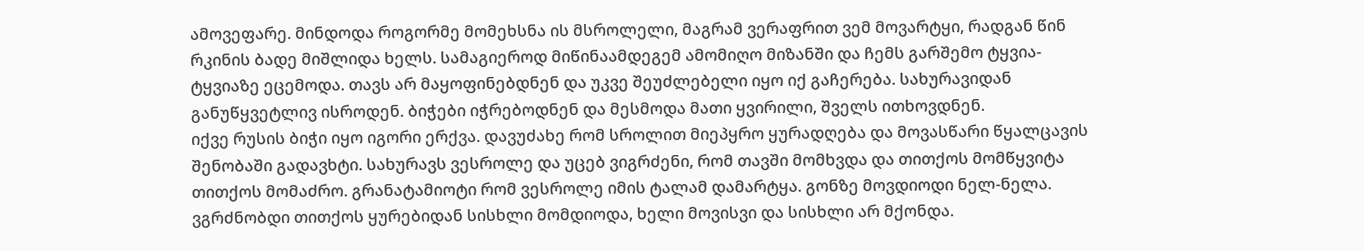ამოვეფარე. მინდოდა როგორმე მომეხსნა ის მსროლელი, მაგრამ ვერაფრით ვემ მოვარტყი, რადგან წინ რკინის ბადე მიშლიდა ხელს. სამაგიეროდ მიწინაამდეგემ ამომიღო მიზანში და ჩემს გარშემო ტყვია-ტყვიაზე ეცემოდა. თავს არ მაყოფინებდნენ და უკვე შეუძლებელი იყო იქ გაჩერება. სახურავიდან განუწყვეტლივ ისროდენ. ბიჭები იჭრებოდნენ და მესმოდა მათი ყვირილი, შველს ითხოვდნენ.
იქვე რუსის ბიჭი იყო იგორი ერქვა. დავუძახე რომ სროლით მიეპყრო ყურადღება და მოვასწარი წყალცავის შენობაში გადავხტი. სახურავს ვესროლე და უცებ ვიგრძენი, რომ თავში მომხვდა და თითქოს მომწყვიტა თითქოს მომაძრო. გრანატამიოტი რომ ვესროლე იმის ტალამ დამარტყა. გონზე მოვდიოდი ნელ-ნელა. ვგრძნობდი თითქოს ყურებიდან სისხლი მომდიოდა, ხელი მოვისვი და სისხლი არ მქონდა.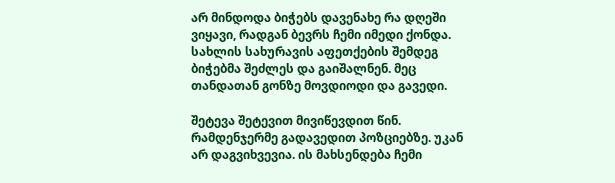არ მინდოდა ბიჭებს დავენახე რა დღეში ვიყავი, რადგან ბევრს ჩემი იმედი ქონდა. სახლის სახურავის აფეთქების შემდეგ ბიჭებმა შეძლეს და გაიშალნენ. მეც თანდათან გონზე მოვდიოდი და გავედი.

შეტევა შეტევით მივიწევდით წინ. რამდენჯერმე გადავედით პოზციებზე. უკან არ დაგვიხვევია. ის მახსენდება ჩემი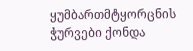ყუმბართმტყორცნის ჭურვები ქონდა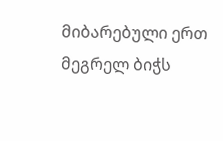მიბარებული ერთ მეგრელ ბიჭს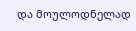და მოულოდნელად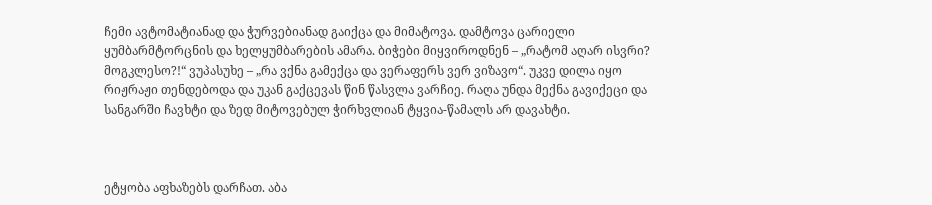ჩემი ავტომატიანად და ჭურვებიანად გაიქცა და მიმატოვა. დამტოვა ცარიელი ყუმბარმტორცნის და ხელყუმბარების ამარა. ბიჭები მიყვიროდნენ – „რატომ აღარ ისვრი? მოგკლესო?!“ ვუპასუხე – „რა ვქნა გამექცა და ვერაფერს ვერ ვიზავო“. უკვე დილა იყო რიჟრაჟი თენდებოდა და უკან გაქცევას წინ წასვლა ვარჩიე. რაღა უნდა მექნა გავიქეცი და სანგარში ჩავხტი და ზედ მიტოვებულ ჭირხვლიან ტყვია-წამალს არ დავახტი.



ეტყობა აფხაზებს დარჩათ. აბა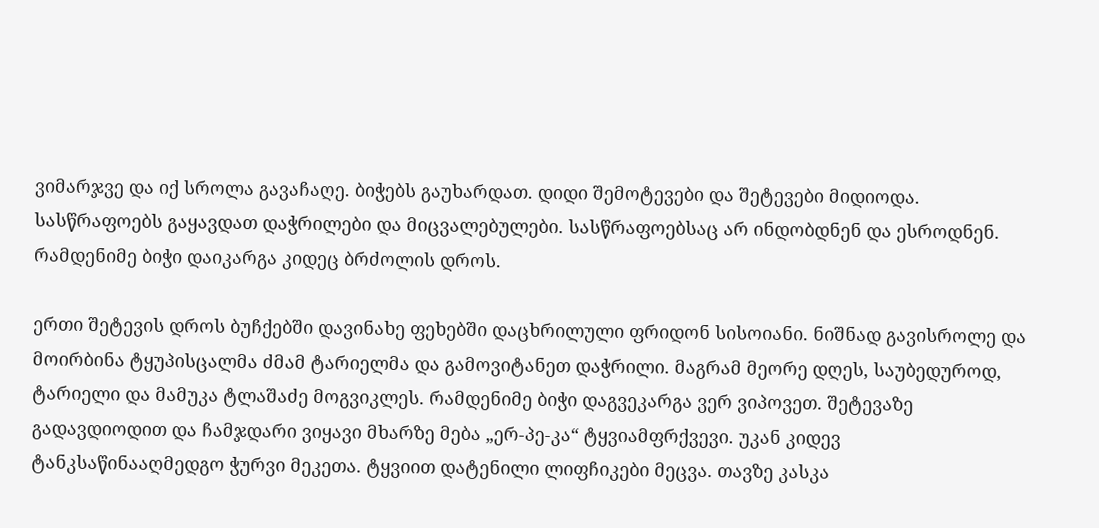ვიმარჯვე და იქ სროლა გავაჩაღე. ბიჭებს გაუხარდათ. დიდი შემოტევები და შეტევები მიდიოდა. სასწრაფოებს გაყავდათ დაჭრილები და მიცვალებულები. სასწრაფოებსაც არ ინდობდნენ და ესროდნენ. რამდენიმე ბიჭი დაიკარგა კიდეც ბრძოლის დროს.

ერთი შეტევის დროს ბუჩქებში დავინახე ფეხებში დაცხრილული ფრიდონ სისოიანი. ნიშნად გავისროლე და მოირბინა ტყუპისცალმა ძმამ ტარიელმა და გამოვიტანეთ დაჭრილი. მაგრამ მეორე დღეს, საუბედუროდ, ტარიელი და მამუკა ტლაშაძე მოგვიკლეს. რამდენიმე ბიჭი დაგვეკარგა ვერ ვიპოვეთ. შეტევაზე გადავდიოდით და ჩამჯდარი ვიყავი მხარზე მება „ერ-პე-კა“ ტყვიამფრქვევი. უკან კიდევ ტანკსაწინააღმედგო ჭურვი მეკეთა. ტყვიით დატენილი ლიფჩიკები მეცვა. თავზე კასკა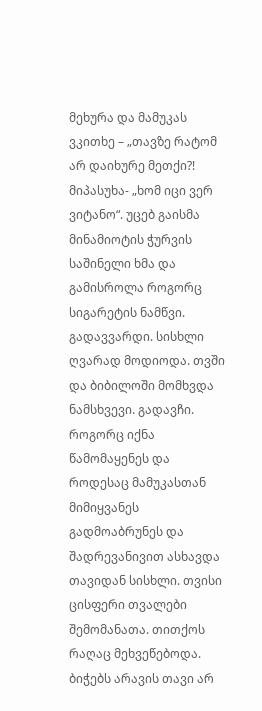მეხურა და მამუკას ვკითხე – „თავზე რატომ არ დაიხურე მეთქი?! მიპასუხა- „ხომ იცი ვერ ვიტანო“. უცებ გაისმა მინამიოტის ჭურვის საშინელი ხმა და გამისროლა როგორც სიგარეტის ნამწვი. გადავვარდი. სისხლი ღვარად მოდიოდა. თვში და ბიბილოში მომხვდა ნამსხვევი. გადავჩი. როგორც იქნა წამომაყენეს და როდესაც მამუკასთან მიმიყვანეს გადმოაბრუნეს და შადრევანივით ასხავდა თავიდან სისხლი. თვისი ცისფერი თვალები შემომანათა. თითქოს რაღაც მეხვეწებოდა. ბიჭებს არავის თავი არ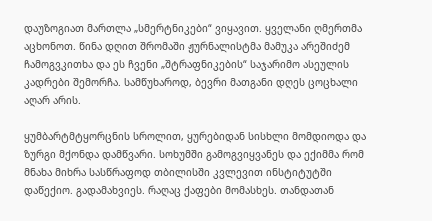დაუზოგიათ მართლა „სმერტნიკები“ ვიყავით. ყველანი ღმერთმა აცხონოთ. წინა დღით შრომაში ჟურნალისტმა მამუკა არეშიძემ ჩამოგვკითხა და ეს ჩვენი „შტრაფნიკების“ საჯარიმო ასეულის კადრები შემორჩა. სამწუხაროდ, ბევრი მათგანი დღეს ცოცხალი აღარ არის.

ყუმბარტმტყორცნის სროლით, ყურებიდან სისხლი მომდიოდა და ზურგი მქონდა დამწვარი. სოხუმში გამოგვიყვანეს და ექიმმა რომ მნახა მიხრა სასწრაფოდ თბილისში კვლევით ინსტიტუტში დაწექიო. გადამახვიეს. რაღაც ქაფები მომასხეს. თანდათან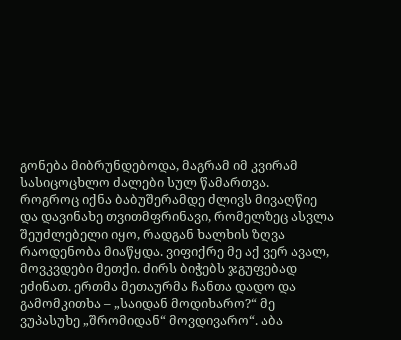გონება მიბრუნდებოდა, მაგრამ იმ კვირამ სასიცოცხლო ძალები სულ წამართვა.
როგროც იქნა ბაბუშერამდე ძლივს მივაღწიე და დავინახე თვითმფრინავი, რომელზეც ასვლა შეუძლებელი იყო, რადგან ხალხის ზღვა რაოდენობა მიაწყდა. ვიფიქრე მე აქ ვერ ავალ, მოვკვდები მეთქი. ძირს ბიჭებს ჯგუფებად ეძინათ. ერთმა მეთაურმა ჩანთა დადო და გამომკითხა – „საიდან მოდიხარო?“ მე ვუპასუხე „შრომიდან“ მოვდივარო“. აბა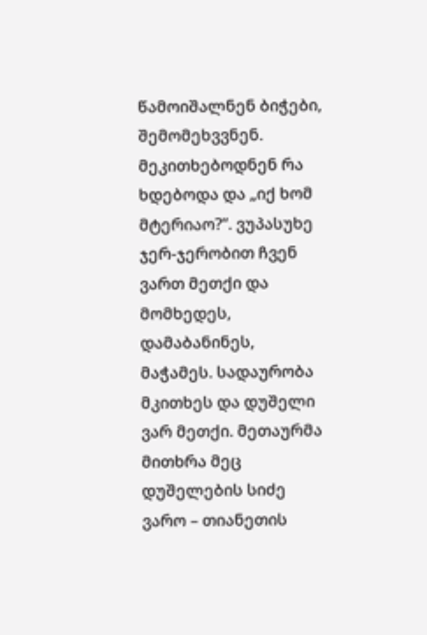წამოიშალნენ ბიჭები, შემომეხვვნენ. მეკითხებოდნენ რა ხდებოდა და „იქ ხომ მტერიაო?“. ვუპასუხე ჯერ-ჯერობით ჩვენ ვართ მეთქი და მომხედეს, დამაბანინეს, მაჭამეს. სადაურობა მკითხეს და დუშელი ვარ მეთქი. მეთაურმა მითხრა მეც დუშელების სიძე ვარო – თიანეთის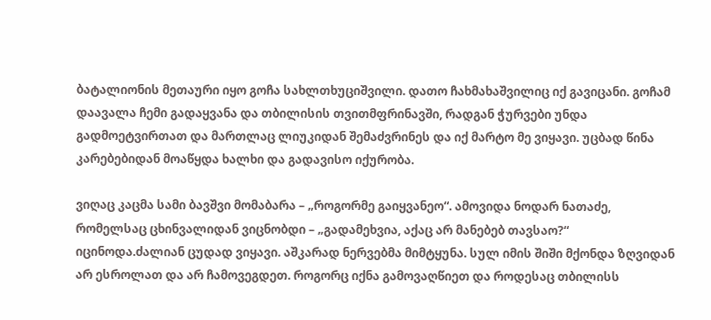ბატალიონის მეთაური იყო გოჩა სახლთხუციშვილი. დათო ჩახმახაშვილიც იქ გავიცანი. გოჩამ დაავალა ჩემი გადაყვანა და თბილისის თვითმფრინავში, რადგან ჭურვები უნდა გადმოეტვირთათ და მართლაც ლიუკიდან შემაძვრინეს და იქ მარტო მე ვიყავი. უცბად წინა კარებებიდან მოაწყდა ხალხი და გადავისო იქურობა.

ვიღაც კაცმა სამი ბავშვი მომაბარა – „როგორმე გაიყვანეო“. ამოვიდა ნოდარ ნათაძე, რომელსაც ცხინვალიდან ვიცნობდი – „გადამეხვია, აქაც არ მანებებ თავსაო?“ იცინოდა.ძალიან ცუდად ვიყავი. აშკარად ნერვებმა მიმტყუნა. სულ იმის შიში მქონდა ზღვიდან არ ესროლათ და არ ჩამოვეგდეთ. როგორც იქნა გამოვაღწიეთ და როდესაც თბილისს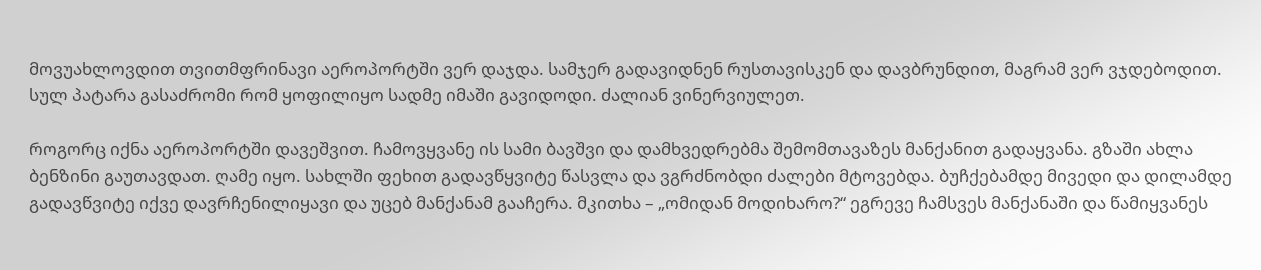მოვუახლოვდით თვითმფრინავი აეროპორტში ვერ დაჯდა. სამჯერ გადავიდნენ რუსთავისკენ და დავბრუნდით, მაგრამ ვერ ვჯდებოდით. სულ პატარა გასაძრომი რომ ყოფილიყო სადმე იმაში გავიდოდი. ძალიან ვინერვიულეთ.

როგორც იქნა აეროპორტში დავეშვით. ჩამოვყვანე ის სამი ბავშვი და დამხვედრებმა შემომთავაზეს მანქანით გადაყვანა. გზაში ახლა ბენზინი გაუთავდათ. ღამე იყო. სახლში ფეხით გადავწყვიტე წასვლა და ვგრძნობდი ძალები მტოვებდა. ბუჩქებამდე მივედი და დილამდე გადავწვიტე იქვე დავრჩენილიყავი და უცებ მანქანამ გააჩერა. მკითხა – „ომიდან მოდიხარო?“ ეგრევე ჩამსვეს მანქანაში და წამიყვანეს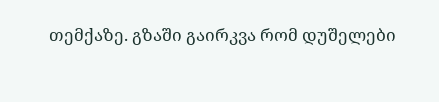თემქაზე. გზაში გაირკვა რომ დუშელები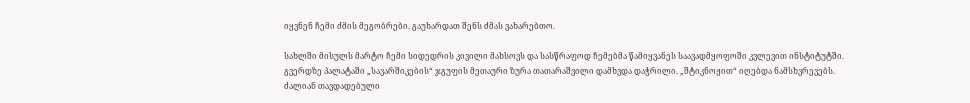იყვნენ ჩემი ძმის მეგობრები. გაუხარდათ შენს ძმას ვახარებთო.

სახლში მისულს მარტო ჩემი სიდედრის კივილი მახსოვს და სასწრაფოდ ჩემებმა წამიყვანეს საავადმყოფოში კვლევით ინსტიტუტში. გვერდზე პალატაში „სავარშიკების“ ჯგუფის მეთაური ზურა თათარაშვილი დამხვდა დაჭრილი. „შტიკნოჟით“ იღებდა ნამსხვრევებს. ძალიან თავდადებული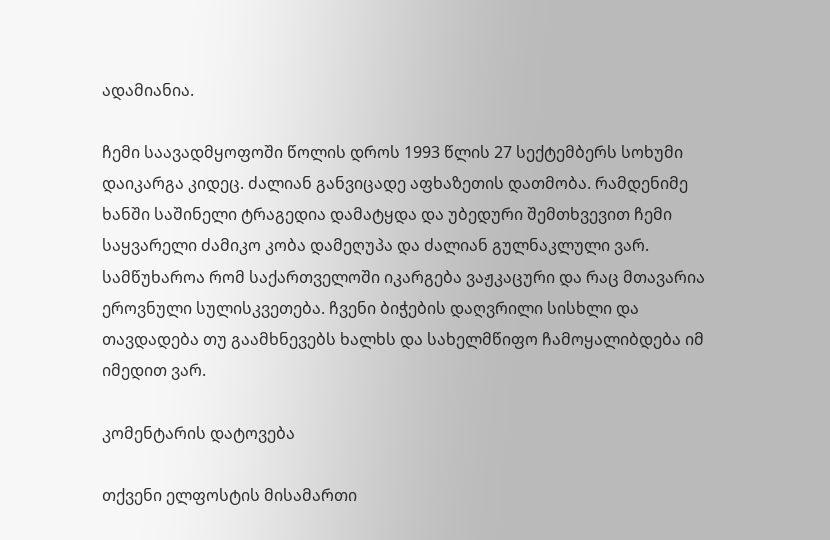ადამიანია.

ჩემი საავადმყოფოში წოლის დროს 1993 წლის 27 სექტემბერს სოხუმი დაიკარგა კიდეც. ძალიან განვიცადე აფხაზეთის დათმობა. რამდენიმე ხანში საშინელი ტრაგედია დამატყდა და უბედური შემთხვევით ჩემი საყვარელი ძამიკო კობა დამეღუპა და ძალიან გულნაკლული ვარ. სამწუხაროა რომ საქართველოში იკარგება ვაჟკაცური და რაც მთავარია ეროვნული სულისკვეთება. ჩვენი ბიჭების დაღვრილი სისხლი და თავდადება თუ გაამხნევებს ხალხს და სახელმწიფო ჩამოყალიბდება იმ იმედით ვარ.

კომენტარის დატოვება

თქვენი ელფოსტის მისამართი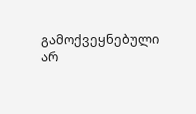გამოქვეყნებული არ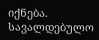იქნება. სავალდებულო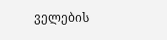ველების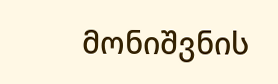მონიშვნის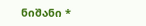ნიშანი *